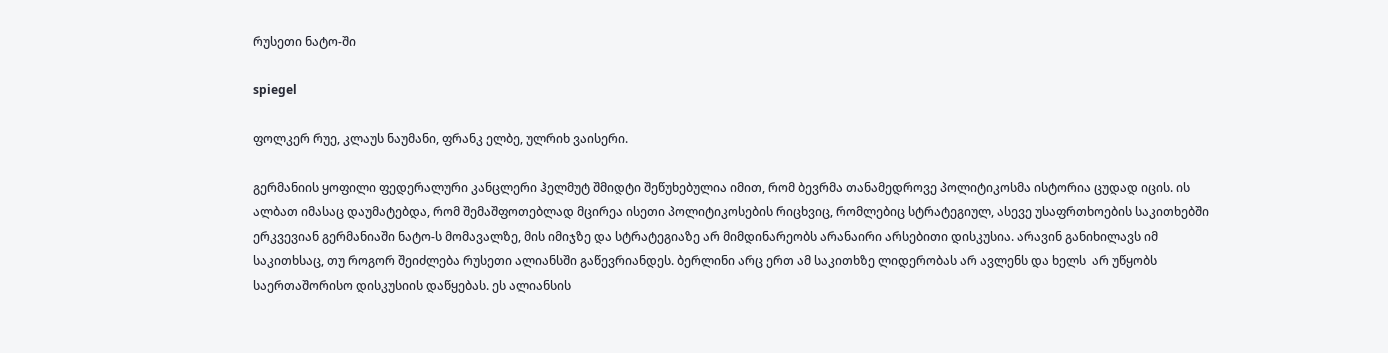რუსეთი ნატო-ში

spiegel

ფოლკერ რუე, კლაუს ნაუმანი, ფრანკ ელბე, ულრიხ ვაისერი.

გერმანიის ყოფილი ფედერალური კანცლერი ჰელმუტ შმიდტი შეწუხებულია იმით, რომ ბევრმა თანამედროვე პოლიტიკოსმა ისტორია ცუდად იცის. ის ალბათ იმასაც დაუმატებდა, რომ შემაშფოთებლად მცირეა ისეთი პოლიტიკოსების რიცხვიც, რომლებიც სტრატეგიულ, ასევე უსაფრთხოების საკითხებში ერკვევიან გერმანიაში ნატო-ს მომავალზე, მის იმიჯზე და სტრატეგიაზე არ მიმდინარეობს არანაირი არსებითი დისკუსია. არავინ განიხილავს იმ საკითხსაც, თუ როგორ შეიძლება რუსეთი ალიანსში გაწევრიანდეს. ბერლინი არც ერთ ამ საკითხზე ლიდერობას არ ავლენს და ხელს  არ უწყობს საერთაშორისო დისკუსიის დაწყებას. ეს ალიანსის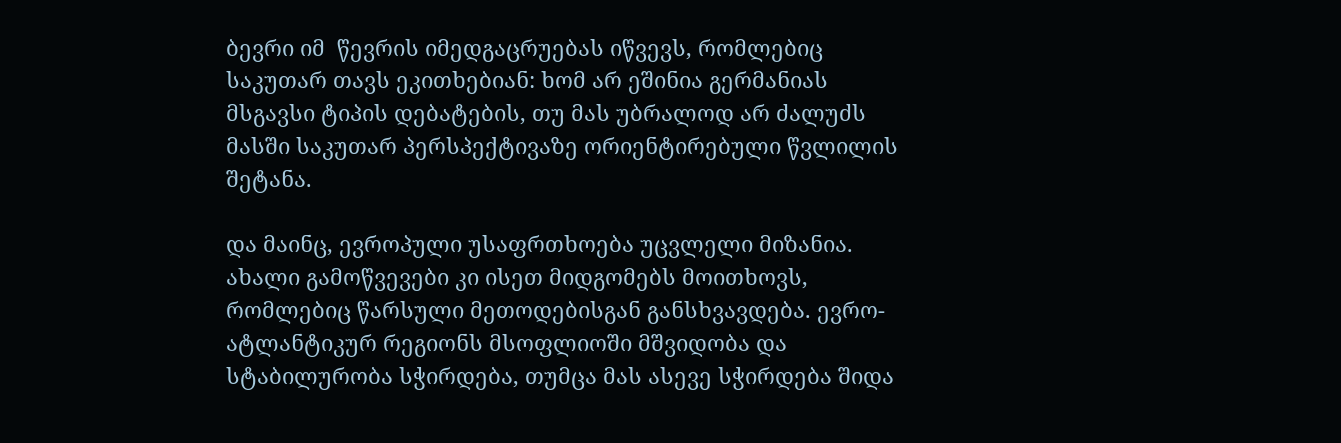ბევრი იმ  წევრის იმედგაცრუებას იწვევს, რომლებიც საკუთარ თავს ეკითხებიან: ხომ არ ეშინია გერმანიას მსგავსი ტიპის დებატების, თუ მას უბრალოდ არ ძალუძს მასში საკუთარ პერსპექტივაზე ორიენტირებული წვლილის შეტანა.

და მაინც, ევროპული უსაფრთხოება უცვლელი მიზანია. ახალი გამოწვევები კი ისეთ მიდგომებს მოითხოვს, რომლებიც წარსული მეთოდებისგან განსხვავდება. ევრო-ატლანტიკურ რეგიონს მსოფლიოში მშვიდობა და სტაბილურობა სჭირდება, თუმცა მას ასევე სჭირდება შიდა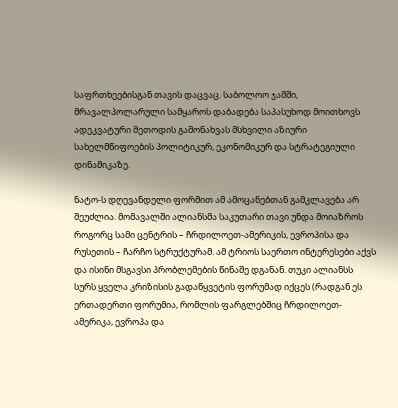საფრთხეებისგან თავის დაცვაც. საბოლოო ჯამში, მრავალპოლარული სამყაროს დაბადება საპასუხოდ მოითხოვს ადეკვატური მეთოდის გამონახვას მსხვილი აზიური სახელმწიფოების პოლიტიკურ, ეკონომიკურ და სტრატეგიული დინამიკაზე.

ნატო-ს დღევანდელი ფორმით ამ ამოცანებთან გამკლავება არ შეუძლია. მომავალში ალიანსმა საკუთარი თავი უნდა მოიაზროს როგორც სამი ცენტრის – ჩრდილოეთ-ამერიკის, ევროპისა და რუსეთის – ჩარჩო სტრუქტურამ. ამ ტრიოს საერთო ინტერესები აქვს და ისინი მსგავსი პრობლემების წინაშე დგანან. თუკი ალიანსს სურს ყველა კრიზისის გადაწყვეტის ფორუმად იქცეს (რადგან ეს ერთადერთი ფორუმია, რომლის ფარგლებშიც ჩრდილოეთ-ამერიკა, ევროპა და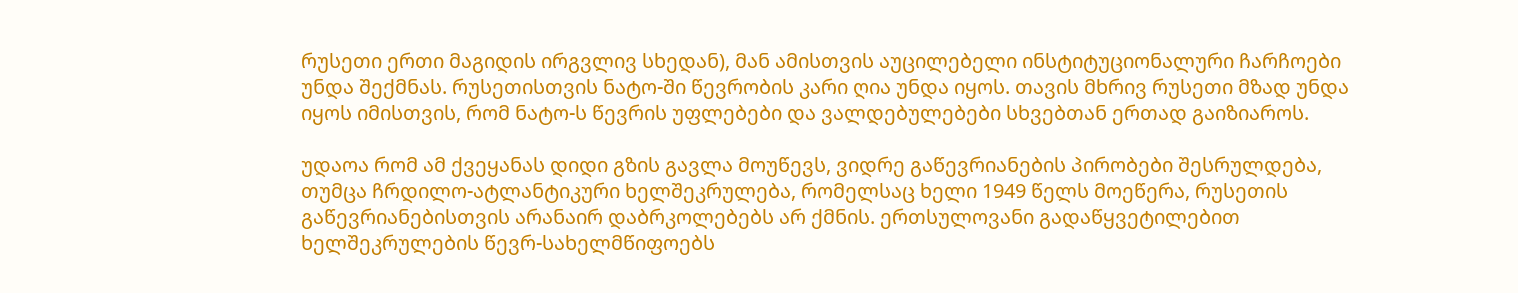რუსეთი ერთი მაგიდის ირგვლივ სხედან), მან ამისთვის აუცილებელი ინსტიტუციონალური ჩარჩოები უნდა შექმნას. რუსეთისთვის ნატო-ში წევრობის კარი ღია უნდა იყოს. თავის მხრივ რუსეთი მზად უნდა იყოს იმისთვის, რომ ნატო-ს წევრის უფლებები და ვალდებულებები სხვებთან ერთად გაიზიაროს.

უდაოა რომ ამ ქვეყანას დიდი გზის გავლა მოუწევს, ვიდრე გაწევრიანების პირობები შესრულდება, თუმცა ჩრდილო-ატლანტიკური ხელშეკრულება, რომელსაც ხელი 1949 წელს მოეწერა, რუსეთის გაწევრიანებისთვის არანაირ დაბრკოლებებს არ ქმნის. ერთსულოვანი გადაწყვეტილებით ხელშეკრულების წევრ-სახელმწიფოებს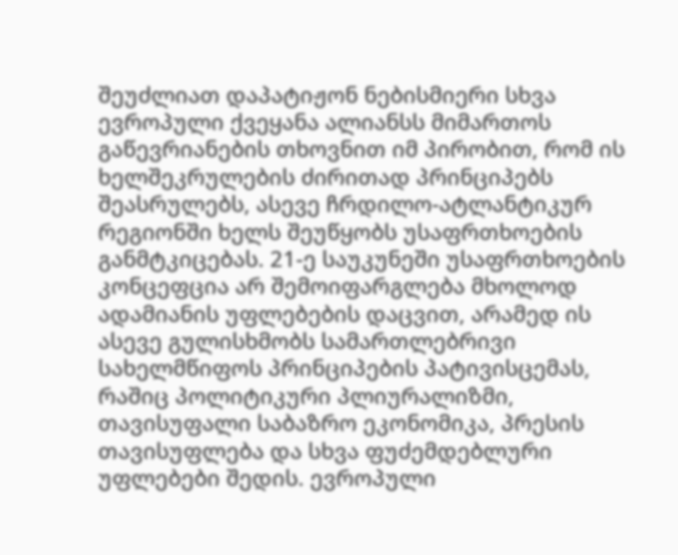შეუძლიათ დაპატიჟონ ნებისმიერი სხვა ევროპული ქვეყანა ალიანსს მიმართოს გაწევრიანების თხოვნით იმ პირობით, რომ ის ხელშეკრულების ძირითად პრინციპებს შეასრულებს, ასევე ჩრდილო-ატლანტიკურ რეგიონში ხელს შეუწყობს უსაფრთხოების განმტკიცებას. 21-ე საუკუნეში უსაფრთხოების კონცეფცია არ შემოიფარგლება მხოლოდ ადამიანის უფლებების დაცვით, არამედ ის ასევე გულისხმობს სამართლებრივი სახელმწიფოს პრინციპების პატივისცემას, რაშიც პოლიტიკური პლიურალიზმი, თავისუფალი საბაზრო ეკონომიკა, პრესის თავისუფლება და სხვა ფუძემდებლური უფლებები შედის. ევროპული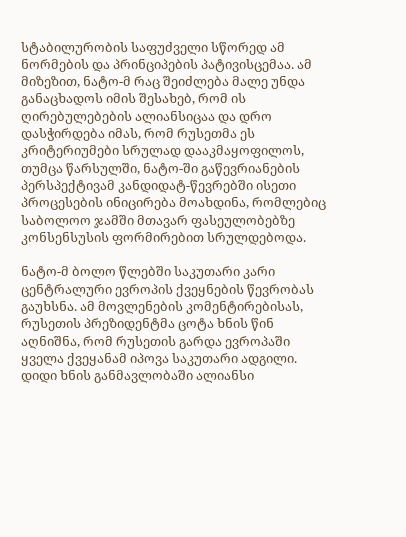სტაბილურობის საფუძველი სწორედ ამ ნორმების და პრინციპების პატივისცემაა. ამ მიზეზით, ნატო-მ რაც შეიძლება მალე უნდა განაცხადოს იმის შესახებ, რომ ის ღირებულებების ალიანსიცაა და დრო დასჭირდება იმას, რომ რუსეთმა ეს კრიტერიუმები სრულად დააკმაყოფილოს, თუმცა წარსულში, ნატო-ში გაწევრიანების პერსპექტივამ კანდიდატ-წევრებში ისეთი პროცესების ინიცირება მოახდინა, რომლებიც საბოლოო ჯამში მთავარ ფასეულობებზე კონსენსუსის ფორმირებით სრულდებოდა.

ნატო-მ ბოლო წლებში საკუთარი კარი ცენტრალური ევროპის ქვეყნების წევრობას გაუხსნა. ამ მოვლენების კომენტირებისას, რუსეთის პრეზიდენტმა ცოტა ხნის წინ აღნიშნა, რომ რუსეთის გარდა ევროპაში ყველა ქვეყანამ იპოვა საკუთარი ადგილი. დიდი ხნის განმავლობაში ალიანსი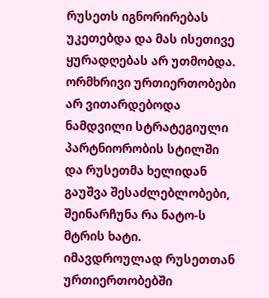რუსეთს იგნორირებას უკეთებდა და მას ისეთივე ყურადღებას არ უთმობდა. ორმხრივი ურთიერთობები არ ვითარდებოდა ნამდვილი სტრატეგიული პარტნიორობის სტილში და რუსეთმა ხელიდან გაუშვა შესაძლებლობები, შეინარჩუნა რა ნატო-ს მტრის ხატი. იმავდროულად რუსეთთან ურთიერთობებში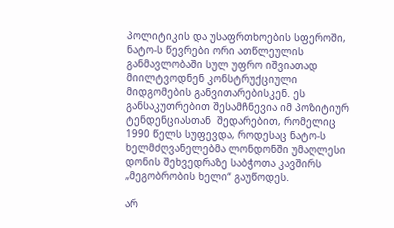პოლიტიკის და უსაფრთხოების სფეროში, ნატო-ს წევრები ორი ათწლეულის განმავლობაში სულ უფრო იშვიათად მიილტვოდნენ კონსტრუქციული მიდგომების განვითარებისკენ. ეს განსაკუთრებით შესამჩნევია იმ პოზიტიურ ტენდენციასთან  შედარებით, რომელიც 1990 წელს სუფევდა, როდესაც ნატო-ს ხელმძღვანელებმა ლონდონში უმაღლესი დონის შეხვედრაზე საბჭოთა კავშირს „მეგობრობის ხელი“ გაუწოდეს.

არ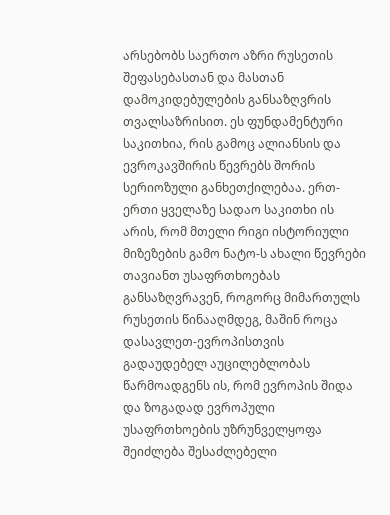არსებობს საერთო აზრი რუსეთის შეფასებასთან და მასთან დამოკიდებულების განსაზღვრის თვალსაზრისით. ეს ფუნდამენტური საკითხია, რის გამოც ალიანსის და ევროკავშირის წევრებს შორის სერიოზული განხეთქილებაა. ერთ-ერთი ყველაზე სადაო საკითხი ის არის, რომ მთელი რიგი ისტორიული მიზეზების გამო ნატო-ს ახალი წევრები თავიანთ უსაფრთხოებას განსაზღვრავენ, როგორც მიმართულს რუსეთის წინააღმდეგ, მაშინ როცა დასავლეთ-ევროპისთვის გადაუდებელ აუცილებლობას წარმოადგენს ის, რომ ევროპის შიდა და ზოგადად ევროპული უსაფრთხოების უზრუნველყოფა შეიძლება შესაძლებელი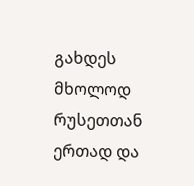გახდეს მხოლოდ რუსეთთან ერთად და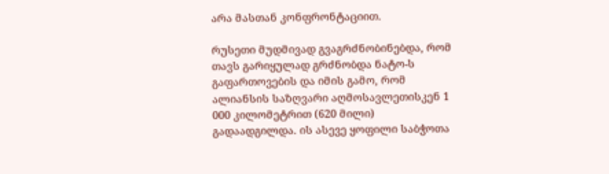არა მასთან კონფრონტაციით.

რუსეთი მუდმივად გვაგრძნობინებდა, რომ თავს გარიყულად გრძნობდა ნატო-ს გაფართოვების და იმის გამო, რომ ალიანსის საზღვარი აღმოსავლეთისკენ 1 000 კილომეტრით (620 მილი) გადაადგილდა. ის ასევე ყოფილი საბჭოთა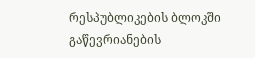რესპუბლიკების ბლოკში გაწევრიანების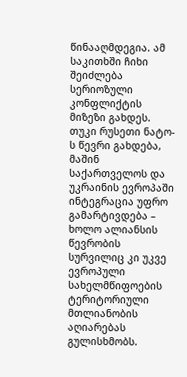წინააღმდეგია. ამ საკითხში ჩიხი შეიძლება სერიოზული კონფლიქტის მიზეზი გახდეს. თუკი რუსეთი ნატო-ს წევრი გახდება, მაშინ საქართველოს და უკრაინის ევროპაში ინტეგრაცია უფრო გამარტივდება – ხოლო ალიანსის წევრობის სურვილიც კი უკვე ევროპული სახელმწიფოების ტერიტორიული მთლიანობის აღიარებას გულისხმობს.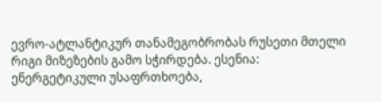ევრო-ატლანტიკურ თანამეგობრობას რუსეთი მთელი რიგი მიზეზების გამო სჭირდება. ესენია: ენერგეტიკული უსაფრთხოება,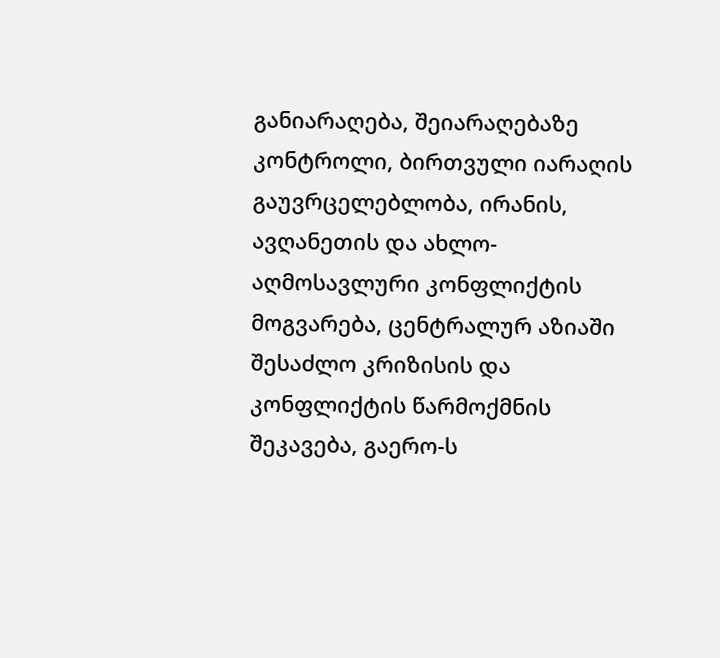განიარაღება, შეიარაღებაზე კონტროლი, ბირთვული იარაღის გაუვრცელებლობა, ირანის, ავღანეთის და ახლო-აღმოსავლური კონფლიქტის მოგვარება, ცენტრალურ აზიაში შესაძლო კრიზისის და კონფლიქტის წარმოქმნის შეკავება, გაერო-ს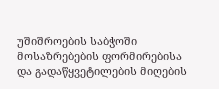უშიშროების საბჭოში მოსაზრებების ფორმირებისა და გადაწყვეტილების მიღების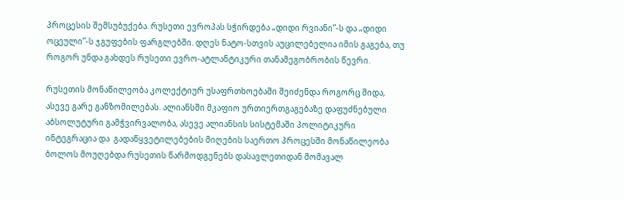პროცესის შემსუბუქება. რუსეთი ევროპას სჭირდება „დიდი რვიანი”-ს და „დიდი ოცეული”-ს ჯგუფების ფარგლებში. დღეს ნატო-სთვის აუცილებელია იმის გაგება, თუ როგორ უნდა გახდეს რუსეთი ევრო-ატლანტიკური თანამეგობრობის წევრი.

რუსეთის მონაწილეობა კოლექტიურ უსაფრთხოებაში შეიძენდა როგორც შიდა, ასევე გარე განზომილებას. ალიანსში მკაფიო ურთიერთგაგებაზე დაფუძნებული აბსოლუტური გამჭვირვალობა, ასევე ალიანსის სისტემაში პოლიტიკური ინტეგრაცია და  გადაწყვეტილებების მიღების საერთო პროცესში მონაწილეობა ბოლოს მოუღებდა რუსეთის წარმოდგენებს დასავლეთიდან მომავალ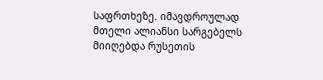საფრთხეზე. იმავდროულად მთელი ალიანსი სარგებელს მიიღებდა რუსეთის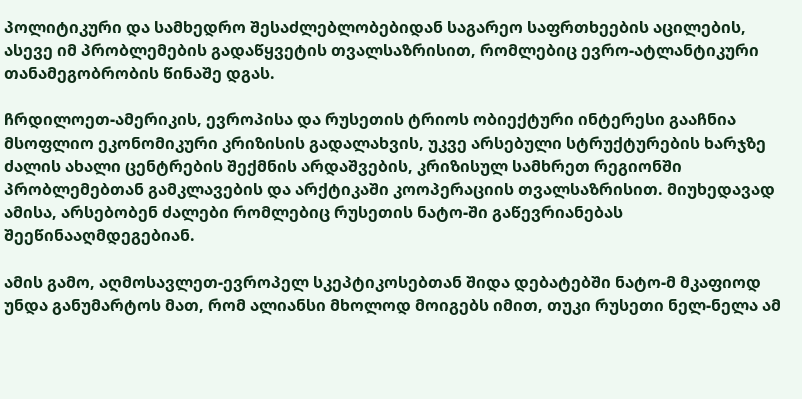პოლიტიკური და სამხედრო შესაძლებლობებიდან საგარეო საფრთხეების აცილების, ასევე იმ პრობლემების გადაწყვეტის თვალსაზრისით, რომლებიც ევრო-ატლანტიკური თანამეგობრობის წინაშე დგას.

ჩრდილოეთ-ამერიკის, ევროპისა და რუსეთის ტრიოს ობიექტური ინტერესი გააჩნია მსოფლიო ეკონომიკური კრიზისის გადალახვის, უკვე არსებული სტრუქტურების ხარჯზე ძალის ახალი ცენტრების შექმნის არდაშვების, კრიზისულ სამხრეთ რეგიონში პრობლემებთან გამკლავების და არქტიკაში კოოპერაციის თვალსაზრისით. მიუხედავად ამისა, არსებობენ ძალები რომლებიც რუსეთის ნატო-ში გაწევრიანებას შეეწინააღმდეგებიან.

ამის გამო, აღმოსავლეთ-ევროპელ სკეპტიკოსებთან შიდა დებატებში ნატო-მ მკაფიოდ უნდა განუმარტოს მათ, რომ ალიანსი მხოლოდ მოიგებს იმით, თუკი რუსეთი ნელ-ნელა ამ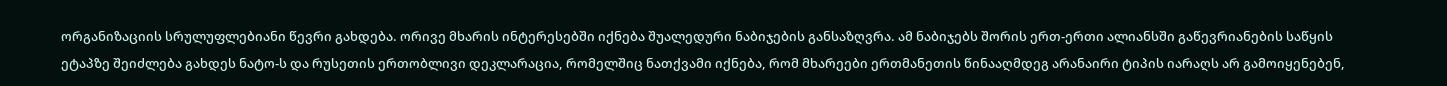ორგანიზაციის სრულუფლებიანი წევრი გახდება. ორივე მხარის ინტერესებში იქნება შუალედური ნაბიჯების განსაზღვრა. ამ ნაბიჯებს შორის ერთ-ერთი ალიანსში გაწევრიანების საწყის ეტაპზე შეიძლება გახდეს ნატო-ს და რუსეთის ერთობლივი დეკლარაცია, რომელშიც ნათქვამი იქნება, რომ მხარეები ერთმანეთის წინააღმდეგ არანაირი ტიპის იარაღს არ გამოიყენებენ,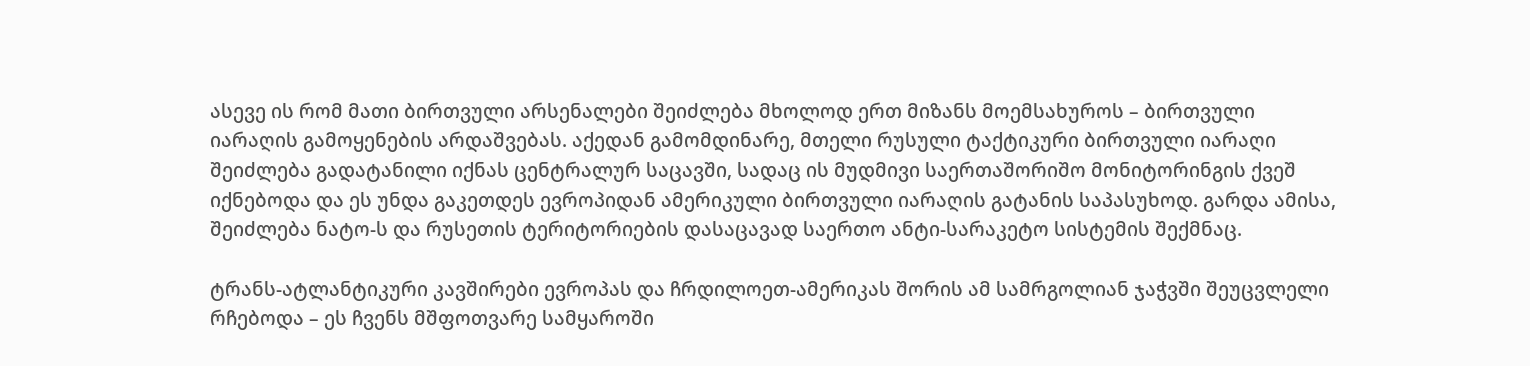ასევე ის რომ მათი ბირთვული არსენალები შეიძლება მხოლოდ ერთ მიზანს მოემსახუროს – ბირთვული იარაღის გამოყენების არდაშვებას. აქედან გამომდინარე, მთელი რუსული ტაქტიკური ბირთვული იარაღი შეიძლება გადატანილი იქნას ცენტრალურ საცავში, სადაც ის მუდმივი საერთაშორიშო მონიტორინგის ქვეშ იქნებოდა და ეს უნდა გაკეთდეს ევროპიდან ამერიკული ბირთვული იარაღის გატანის საპასუხოდ. გარდა ამისა, შეიძლება ნატო-ს და რუსეთის ტერიტორიების დასაცავად საერთო ანტი-სარაკეტო სისტემის შექმნაც.

ტრანს-ატლანტიკური კავშირები ევროპას და ჩრდილოეთ-ამერიკას შორის ამ სამრგოლიან ჯაჭვში შეუცვლელი რჩებოდა – ეს ჩვენს მშფოთვარე სამყაროში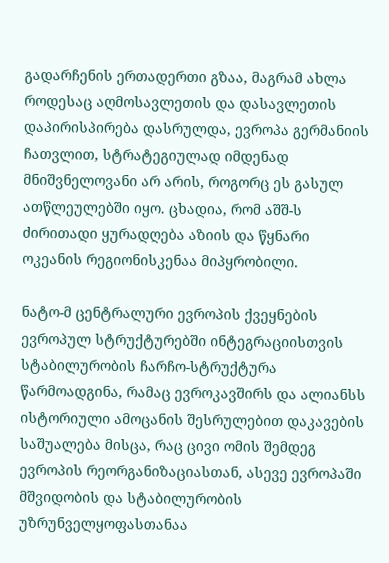გადარჩენის ერთადერთი გზაა, მაგრამ ახლა როდესაც აღმოსავლეთის და დასავლეთის დაპირისპირება დასრულდა, ევროპა გერმანიის ჩათვლით, სტრატეგიულად იმდენად მნიშვნელოვანი არ არის, როგორც ეს გასულ ათწლეულებში იყო. ცხადია, რომ აშშ-ს ძირითადი ყურადღება აზიის და წყნარი ოკეანის რეგიონისკენაა მიპყრობილი.

ნატო-მ ცენტრალური ევროპის ქვეყნების ევროპულ სტრუქტურებში ინტეგრაციისთვის სტაბილურობის ჩარჩო-სტრუქტურა წარმოადგინა, რამაც ევროკავშირს და ალიანსს ისტორიული ამოცანის შესრულებით დაკავების საშუალება მისცა, რაც ცივი ომის შემდეგ ევროპის რეორგანიზაციასთან, ასევე ევროპაში მშვიდობის და სტაბილურობის უზრუნველყოფასთანაა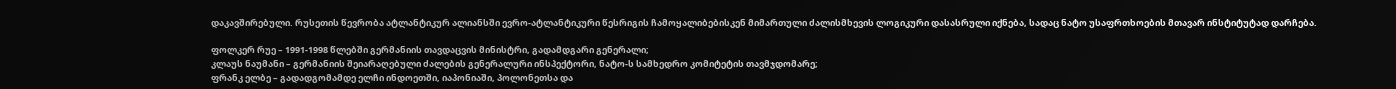დაკავშირებული. რუსეთის წევრობა ატლანტიკურ ალიანსში ევრო-ატლანტიკური წესრიგის ჩამოყალიბებისკენ მიმართული ძალისმხევის ლოგიკური დასასრული იქნება, სადაც ნატო უსაფრთხოების მთავარ ინსტიტუტად დარჩება.

ფოლკერ რუე – 1991-1998 წლებში გერმანიის თავდაცვის მინისტრი, გადამდგარი გენერალი;
კლაუს ნაუმანი – გერმანიის შეიარაღებული ძალების გენერალური ინსპექტორი, ნატო-ს სამხედრო კომიტეტის თავმჯდომარე;
ფრანკ ელბე – გადადგომამდე ელჩი ინდოეთში, იაპონიაში, პოლონეთსა და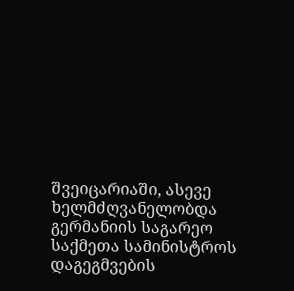შვეიცარიაში, ასევე ხელმძღვანელობდა გერმანიის საგარეო საქმეთა სამინისტროს დაგეგმვების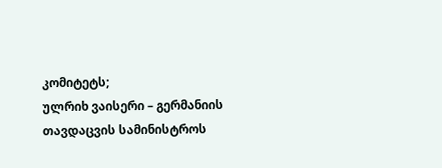კომიტეტს;
ულრიხ ვაისერი – გერმანიის თავდაცვის სამინისტროს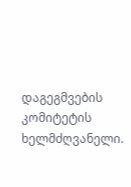დაგეგმვების კომიტეტის ხელმძღვანელი.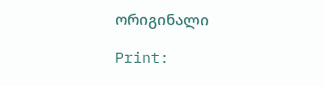ორიგინალი

Print: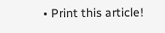• Print this article!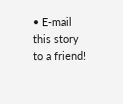• E-mail this story to a friend!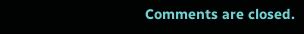Comments are closed.